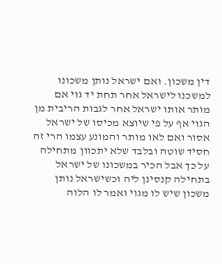דין משכון. ואם ישראל נותן משכונו למשכנו לישראל אחר תחת יד גוי אם מותר אותו ישראל אחר לגבות הריבית מן הגוי אף על פי שיוצא מכיסו של ישראל אסור ואם לאו מותר והמונע עצמו הרי זה חסיד שוטה ובלבד שלא יתכוון מתחילה על כך אבל הכיר במשכונו של ישראל בתחילה קנסינן ליה וכשישראל נותן משכון שיש לו מגוי ואמר לו הלוה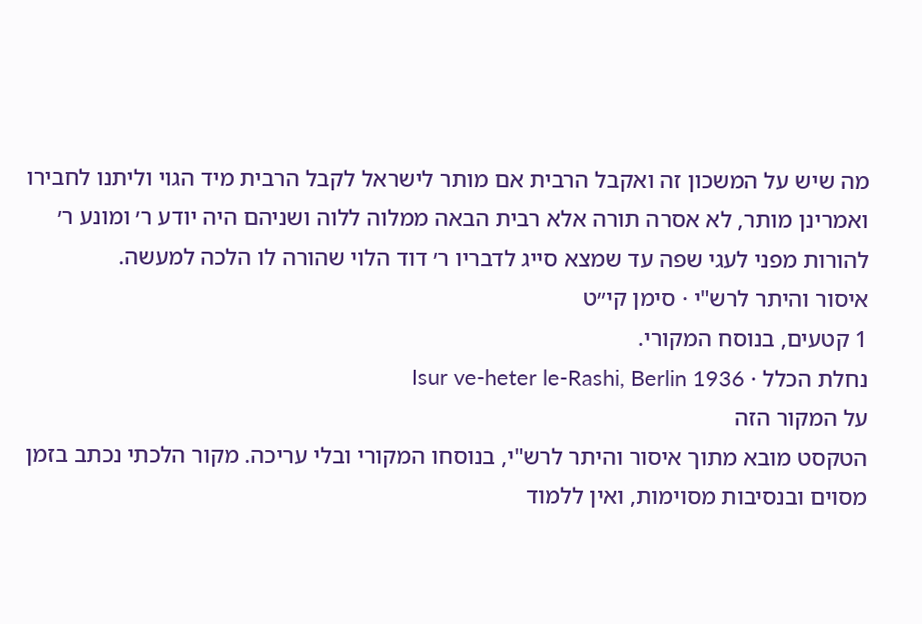מה שיש על המשכון זה ואקבל הרבית אם מותר לישראל לקבל הרבית מיד הגוי וליתנו לחבירו ואמרינן מותר, לא אסרה תורה אלא רבית הבאה ממלוה ללוה ושניהם היה יודע ר׳ ומונע ר׳ להורות מפני לעגי שפה עד שמצא סייג לדבריו ר׳ דוד הלוי שהורה לו הלכה למעשה.
איסור והיתר לרש"י · סימן קי״ט
1 קטעים, בנוסח המקורי.
נחלת הכלל · Isur ve-heter le-Rashi, Berlin 1936
על המקור הזה
הטקסט מובא מתוך איסור והיתר לרש"י, בנוסחו המקורי ובלי עריכה. מקור הלכתי נכתב בזמן מסוים ובנסיבות מסוימות, ואין ללמוד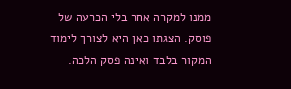ממנו למקרה אחר בלי הכרעה של פוסק. הצגתו כאן היא לצורך לימוד המקור בלבד ואינה פסק הלכה.